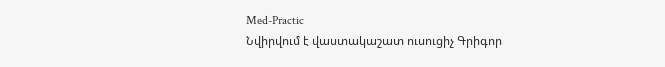Med-Practic
Նվիրվում է վաստակաշատ ուսուցիչ Գրիգոր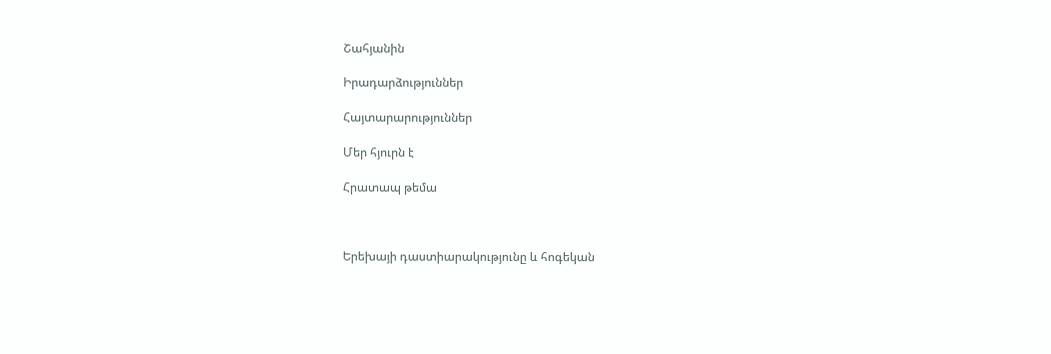Շահյանին

Իրադարձություններ

Հայտարարություններ

Մեր հյուրն է

Հրատապ թեմա



Երեխայի դաստիարակությունը և հոգեկան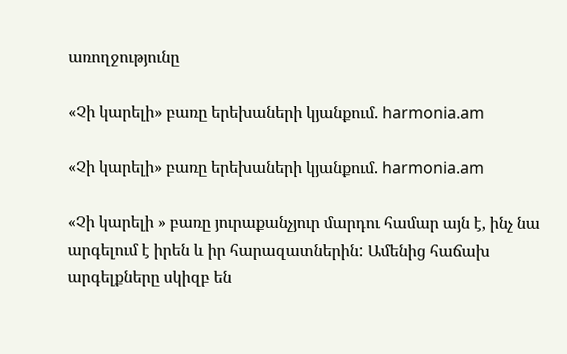առողջությունը

«Չի կարելի» բառը երեխաների կյանքում. harmonia.am

«Չի կարելի» բառը երեխաների կյանքում. harmonia.am

«Չի կարելի » բառը յուրաքանչյուր մարդու համար այն է, ինչ նա արգելում է իրեն և իր հարազատներին: Ամենից հաճախ արգելքները սկիզբ են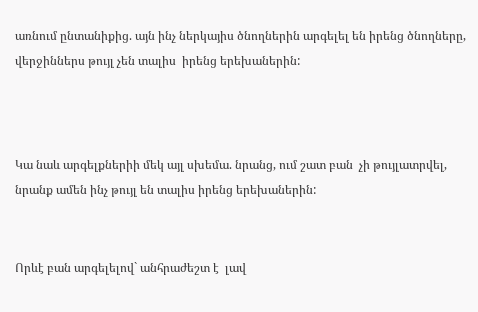առնում ընտանիքից. այն ինչ ներկայիս ծնողներին արգելել են իրենց ծնողները, վերջիններս թույլ չեն տալիս  իրենց երեխաներին:



Կա նաև արգելքներիի մեկ այլ սխեմա. նրանց, ում շատ բան  չի թույլատրվել, նրանք ամեն ինչ թույլ են տալիս իրենց երեխաներին:


Որևէ բան արգելելով` անհրաժեշտ է  լավ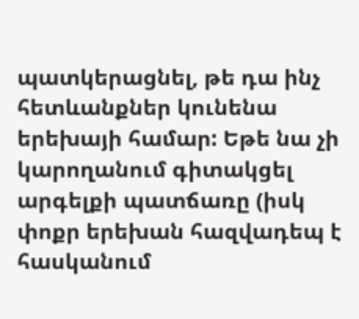պատկերացնել, թե դա ինչ հետևանքներ կունենա երեխայի համար: Եթե նա չի կարողանում գիտակցել արգելքի պատճառը (իսկ փոքր երեխան հազվադեպ է հասկանում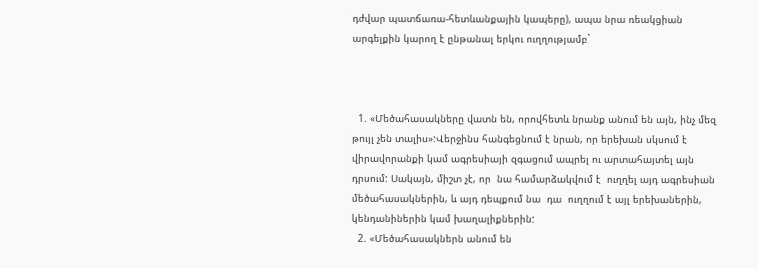դժվար պատճառա-հետևանքային կապերը), ապա նրա ռեակցիան արգելքին կարող է ընթանալ երկու ուղղությամբ`



  1. «Մեծահասակները վատն են, որովհետև նրանք անում են այն, ինչ մեզ թույլ չեն տալիս»:Վերջինս հանգեցնում է նրան, որ երեխան սկսում է վիրավորանքի կամ ագրեսիայի զգացում ապրել ու արտահայտել այն դրսում: Սակայն, միշտ չէ, որ  նա համարձակվում է  ուղղել այդ ագրեսիան մեծահասակներին, և այդ դեպքում նա  դա  ուղղում է այլ երեխաներին, կենդանիներին կամ խաղալիքներին:
  2. «Մեծահասակներն անում են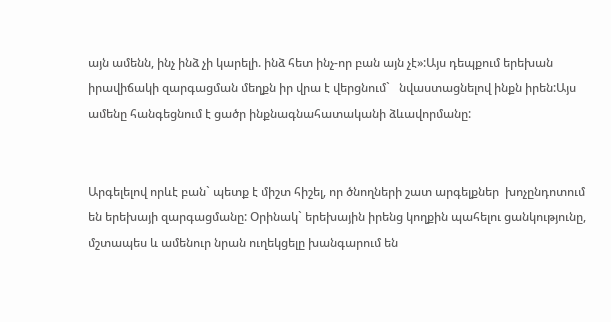այն ամենն, ինչ ինձ չի կարելի. ինձ հետ ինչ-որ բան այն չէ»:Այս դեպքում երեխան իրավիճակի զարգացման մեղքն իր վրա է վերցնում`   նվաստացնելով ինքն իրեն:Այս ամենը հանգեցնում է ցածր ինքնագնահատականի ձևավորմանը:


Արգելելով որևէ բան` պետք է միշտ հիշել, որ ծնողների շատ արգելքներ  խոչընդոտում են երեխայի զարգացմանը: Օրինակ` երեխային իրենց կողքին պահելու ցանկությունը, մշտապես և ամենուր նրան ուղեկցելը խանգարում են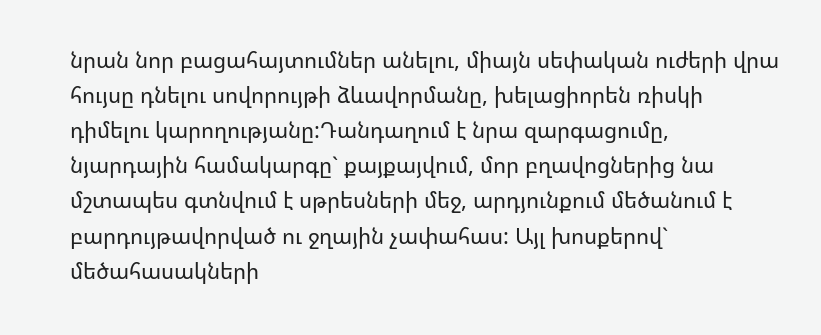նրան նոր բացահայտումներ անելու, միայն սեփական ուժերի վրա հույսը դնելու սովորույթի ձևավորմանը, խելացիորեն ռիսկի դիմելու կարողությանը:Դանդաղում է նրա զարգացումը, նյարդային համակարգը` քայքայվում, մոր բղավոցներից նա մշտապես գտնվում է սթրեսների մեջ, արդյունքում մեծանում է բարդույթավորված ու ջղային չափահաս: Այլ խոսքերով` մեծահասակների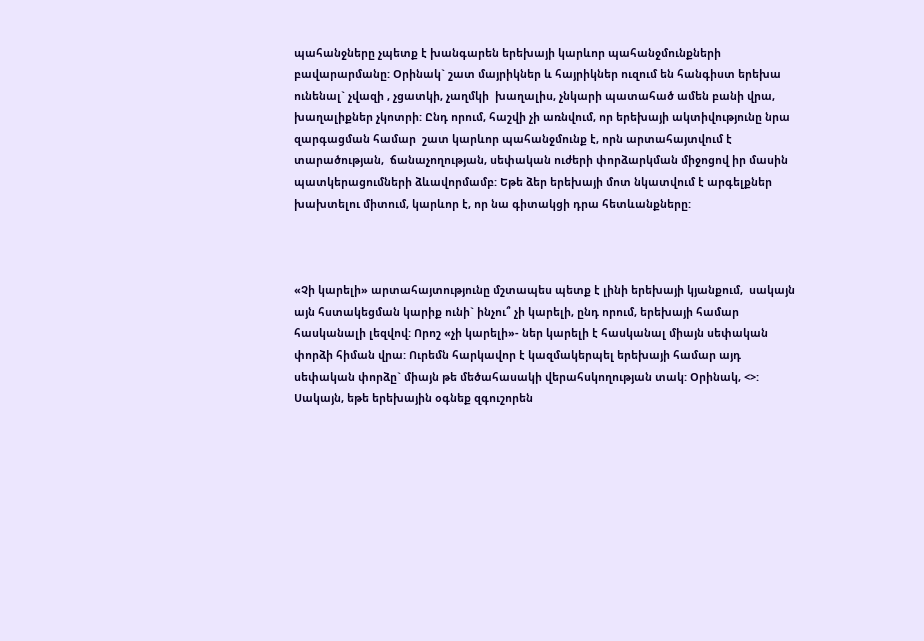պահանջները չպետք է խանգարեն երեխայի կարևոր պահանջմունքների բավարարմանը: Օրինակ` շատ մայրիկներ և հայրիկներ ուզում են հանգիստ երեխա ունենալ` չվազի , չցատկի, չաղմկի  խաղալիս, չնկարի պատահած ամեն բանի վրա, խաղալիքներ չկոտրի: Ընդ որում, հաշվի չի առնվում, որ երեխայի ակտիվությունը նրա զարգացման համար  շատ կարևոր պահանջմունք է, որն արտահայտվում է  տարածության,  ճանաչողության, սեփական ուժերի փորձարկման միջոցով իր մասին պատկերացումների ձևավորմամբ: Եթե ձեր երեխայի մոտ նկատվում է արգելքներ խախտելու միտում, կարևոր է, որ նա գիտակցի դրա հետևանքները:



«Չի կարելի» արտահայտությունը մշտապես պետք է լինի երեխայի կյանքում,  սակայն այն հստակեցման կարիք ունի` ինչու՞ չի կարելի, ընդ որում, երեխայի համար հասկանալի լեզվով: Որոշ «չի կարելի»- ներ կարելի է հասկանալ միայն սեփական փորձի հիման վրա: Ուրեմն հարկավոր է կազմակերպել երեխայի համար այդ սեփական փորձը` միայն թե մեծահասակի վերահսկողության տակ: Օրինակ, <>: Սակայն, եթե երեխային օգնեք զգուշորեն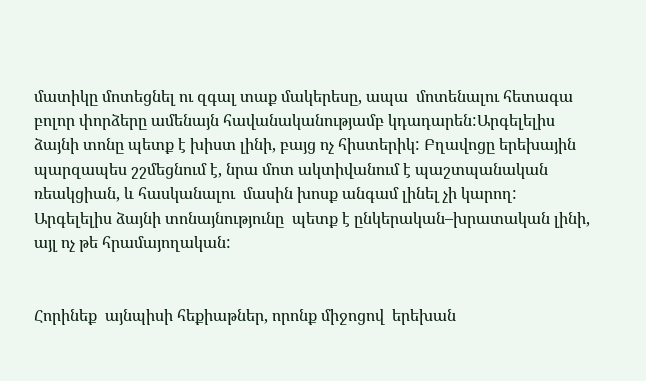մատիկը մոտեցնել ու զգալ տաք մակերեսը, ապա  մոտենալու հետագա բոլոր փորձերը ամենայն հավանականությամբ կդադարեն:Արգելելիս ձայնի տոնը պետք է խիստ լինի, բայց ոչ հիստերիկ: Բղավոցը երեխային  պարզապես շշմեցնում է, նրա մոտ ակտիվանում է պաշտպանական ռեակցիան, և հասկանալու  մասին խոսք անգամ լինել չի կարող: Արգելելիս ձայնի տոնայնությունը  պետք է ընկերական–խրատական լինի, այլ ոչ թե հրամայողական:


Հորինեք  այնպիսի հեքիաթներ, որոնք միջոցով  երեխան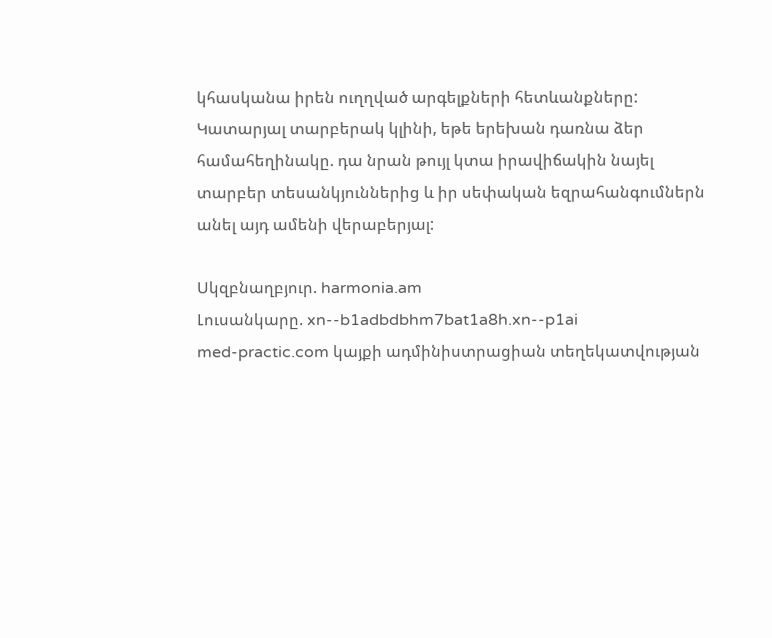կհասկանա իրեն ուղղված արգելքների հետևանքները: Կատարյալ տարբերակ կլինի, եթե երեխան դառնա ձեր համահեղինակը. դա նրան թույլ կտա իրավիճակին նայել տարբեր տեսանկյուններից և իր սեփական եզրահանգումներն անել այդ ամենի վերաբերյալ:

Սկզբնաղբյուր. harmonia.am
Լուսանկարը. xn--b1adbdbhm7bat1a8h.xn--p1ai
med-practic.com կայքի ադմինիստրացիան տեղեկատվության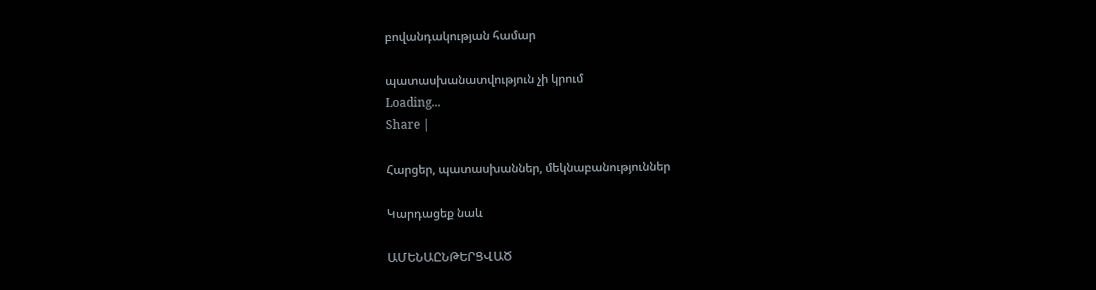բովանդակության համար

պատասխանատվություն չի կրում
Loading...
Share |

Հարցեր, պատասխաններ, մեկնաբանություններ

Կարդացեք նաև

ԱՄԵՆԱԸՆԹԵՐՑՎԱԾ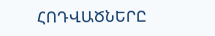ՀՈԴՎԱԾՆԵՐԸ